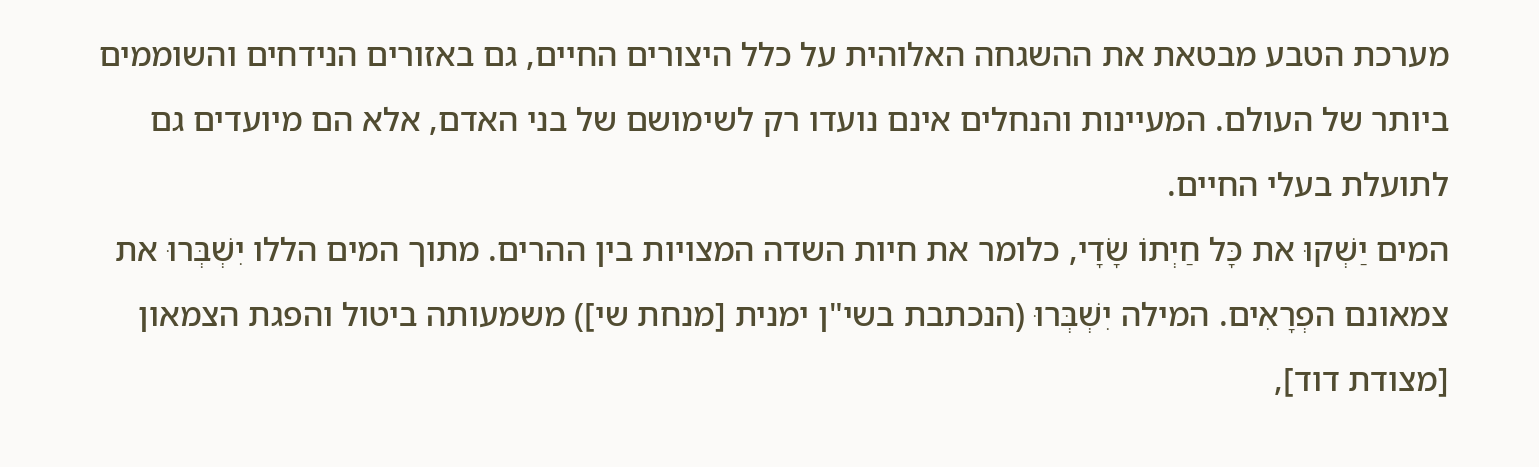מערכת הטבע מבטאת את ההשגחה האלוהית על כלל היצורים החיים, גם באזורים הנידחים והשוממים ביותר של העולם. המעיינות והנחלים אינם נועדו רק לשימושם של בני האדם, אלא הם מיועדים גם לתועלת בעלי החיים.
המים יַשְׁקוּ את כָּל חַיְתוֹ שָׂדָי, כלומר את חיות השדה המצויות בין ההרים. מתוך המים הללו יִשְׁבְּרוּ את צמאונם הפְרָאִים. המילה יִשְׁבְּרוּ (הנכתבת בשי"ן ימנית [מנחת שי]) משמעותה ביטול והפגת הצמאון [מצודת דוד],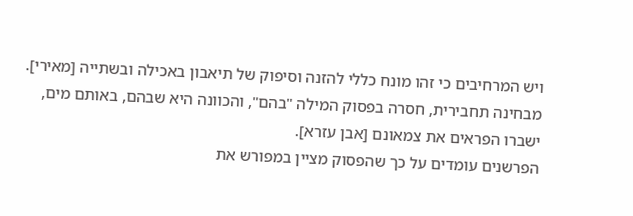ויש המרחיבים כי זהו מונח כללי להזנה וסיפוק של תיאבון באכילה ובשתייה [מאירי]. מבחינה תחבירית, חסרה בפסוק המילה "בהם", והכוונה היא שבהם, באותם מים, ישברו הפראים את צמאונם [אבן עזרא].
הפרשנים עומדים על כך שהפסוק מציין במפורש את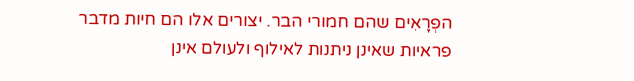הפְרָאִים שהם חמורי הבר. יצורים אלו הם חיות מדבר פראיות שאינן ניתנות לאילוף ולעולם אינן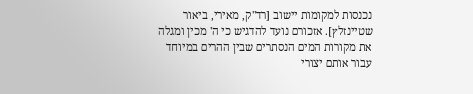נכנסות למקומות יישוב [רד"ק, מאירי, ביאור שטיינזלץ]. אזכורם נועד להדגיש כי ה' מכין ומגלה את מקורות המים הנסתרים שבין ההרים במיוחד עבור אותם יצורי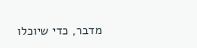מדבר, כדי שיוכלו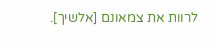לרוות את צמאונם [אלשיך].